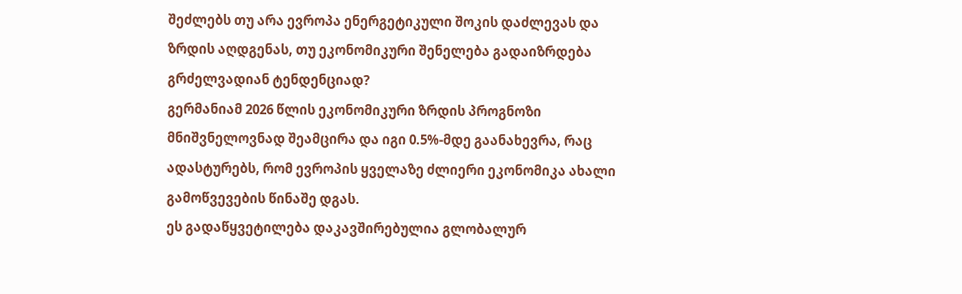შეძლებს თუ არა ევროპა ენერგეტიკული შოკის დაძლევას და ზრდის აღდგენას, თუ ეკონომიკური შენელება გადაიზრდება გრძელვადიან ტენდენციად?
გერმანიამ 2026 წლის ეკონომიკური ზრდის პროგნოზი მნიშვნელოვნად შეამცირა და იგი 0.5%-მდე გაანახევრა, რაც ადასტურებს, რომ ევროპის ყველაზე ძლიერი ეკონომიკა ახალი გამოწვევების წინაშე დგას.
ეს გადაწყვეტილება დაკავშირებულია გლობალურ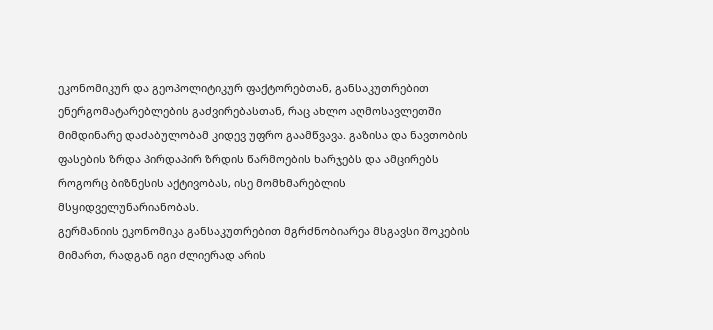ეკონომიკურ და გეოპოლიტიკურ ფაქტორებთან, განსაკუთრებით ენერგომატარებლების გაძვირებასთან, რაც ახლო აღმოსავლეთში მიმდინარე დაძაბულობამ კიდევ უფრო გაამწვავა. გაზისა და ნავთობის ფასების ზრდა პირდაპირ ზრდის წარმოების ხარჯებს და ამცირებს როგორც ბიზნესის აქტივობას, ისე მომხმარებლის მსყიდველუნარიანობას.
გერმანიის ეკონომიკა განსაკუთრებით მგრძნობიარეა მსგავსი შოკების მიმართ, რადგან იგი ძლიერად არის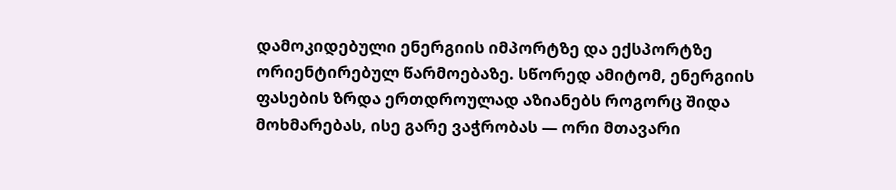დამოკიდებული ენერგიის იმპორტზე და ექსპორტზე ორიენტირებულ წარმოებაზე. სწორედ ამიტომ, ენერგიის ფასების ზრდა ერთდროულად აზიანებს როგორც შიდა მოხმარებას, ისე გარე ვაჭრობას — ორი მთავარი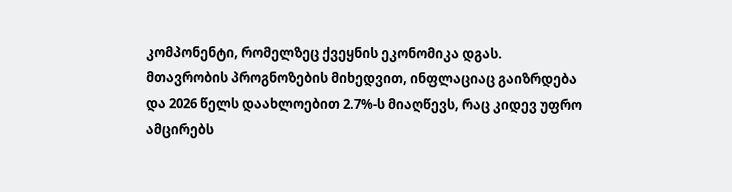კომპონენტი, რომელზეც ქვეყნის ეკონომიკა დგას.
მთავრობის პროგნოზების მიხედვით, ინფლაციაც გაიზრდება და 2026 წელს დაახლოებით 2.7%-ს მიაღწევს, რაც კიდევ უფრო ამცირებს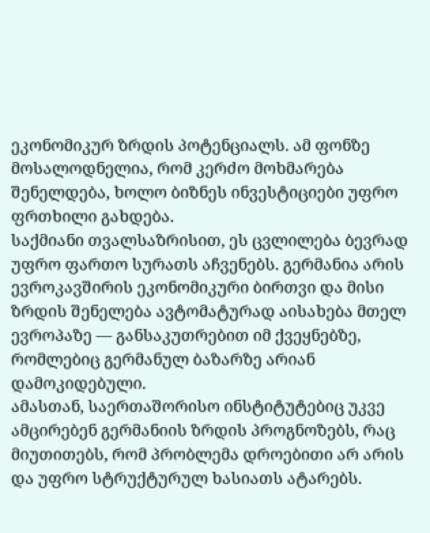ეკონომიკურ ზრდის პოტენციალს. ამ ფონზე მოსალოდნელია, რომ კერძო მოხმარება შენელდება, ხოლო ბიზნეს ინვესტიციები უფრო ფრთხილი გახდება.
საქმიანი თვალსაზრისით, ეს ცვლილება ბევრად უფრო ფართო სურათს აჩვენებს. გერმანია არის ევროკავშირის ეკონომიკური ბირთვი და მისი ზრდის შენელება ავტომატურად აისახება მთელ ევროპაზე — განსაკუთრებით იმ ქვეყნებზე, რომლებიც გერმანულ ბაზარზე არიან დამოკიდებული.
ამასთან, საერთაშორისო ინსტიტუტებიც უკვე ამცირებენ გერმანიის ზრდის პროგნოზებს, რაც მიუთითებს, რომ პრობლემა დროებითი არ არის და უფრო სტრუქტურულ ხასიათს ატარებს.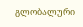გლობალური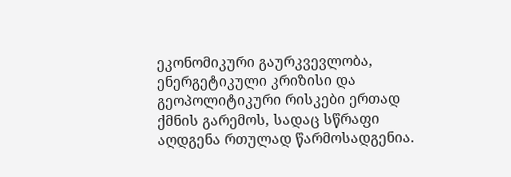ეკონომიკური გაურკვევლობა, ენერგეტიკული კრიზისი და გეოპოლიტიკური რისკები ერთად ქმნის გარემოს, სადაც სწრაფი აღდგენა რთულად წარმოსადგენია.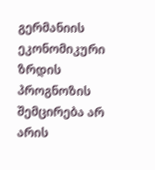გერმანიის ეკონომიკური ზრდის პროგნოზის შემცირება არ არის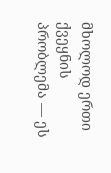მხოლოდ ერთი ქვეყნის პრობლემა — ეს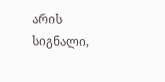არის სიგნალი,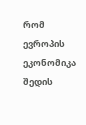რომ ევროპის ეკონომიკა შედის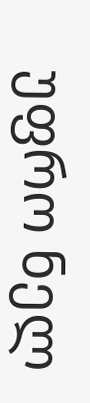უფრო ნელ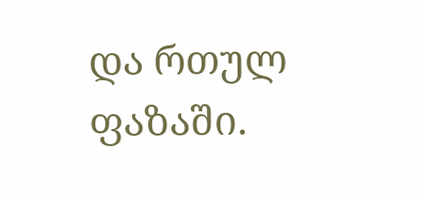და რთულ ფაზაში.